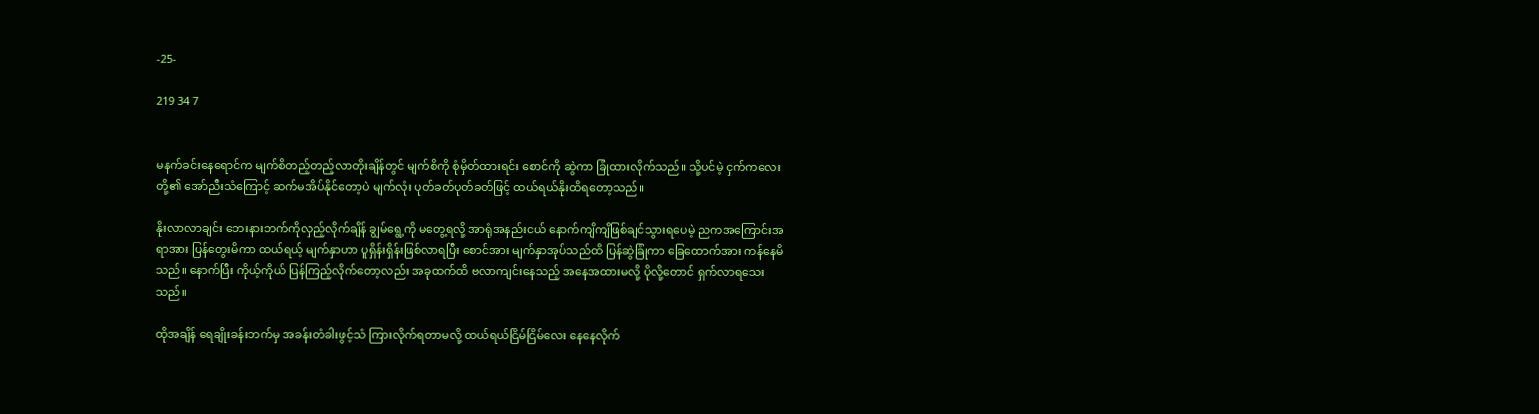-25-

219 34 7


မနက်ခင်းနေရောင်က မျက်စိတည့်တည့်လာတိုးချိန်တွင် မျက်စိကို စုံမှိတ်ထားရင်း စောင်ကို ဆွဲကာ ခြုံထားလိုက်သည်။ သို့ပင်မဲ့ ငှက်ကလေးတို့၏ အော်ညီးသံကြောင့် ဆက်မအိပ်နိုင်တော့ပဲ မျက်လုံး ပုတ်ခတ်ပုတ်ခတ်ဖြင့် ထယ်ရယ်နိုးထိရတော့သည်။

နိုးလာလာချင်း ဘေးနားဘက်ကိုလှည့်လိုက်ချိန် ချွမ်ရွေ့ကို မတွေ့ရလို့ အာရုံအနည်းငယ် နောက်ကျိကျိဖြစ်ချင်သွားရပေမဲ့ ညကအကြောင်းအရာအား ပြန်တွေးမိကာ ထယ်ရယ့် မျက်နှာဟာ ပူရှိန်းရှိန်းဖြစ်လာရပြီး စောင်အား မျက်နှာအုပ်သည်ထိ ပြန်ဆွဲခြုံကာ ခြေထောက်အား ကန်နေမိသည်။ နောက်ပြီး ကိုယ့်ကိုယ် ပြန်ကြည့်လိုက်တော့လည်း အခုထက်ထိ ဗလာကျင်းနေသည့် အနေအထားမလို့ ပိုလို့တောင် ရှက်လာရသေးသည်။

ထိုအချိန် ရေချိုးခန်းဘက်မှ အခန်းတံခါးဖွင့်သံ ကြားလိုက်ရတာမလို့ ထယ်ရယ်ငြိမ်ငြိမ်လေး နေနေလိုက်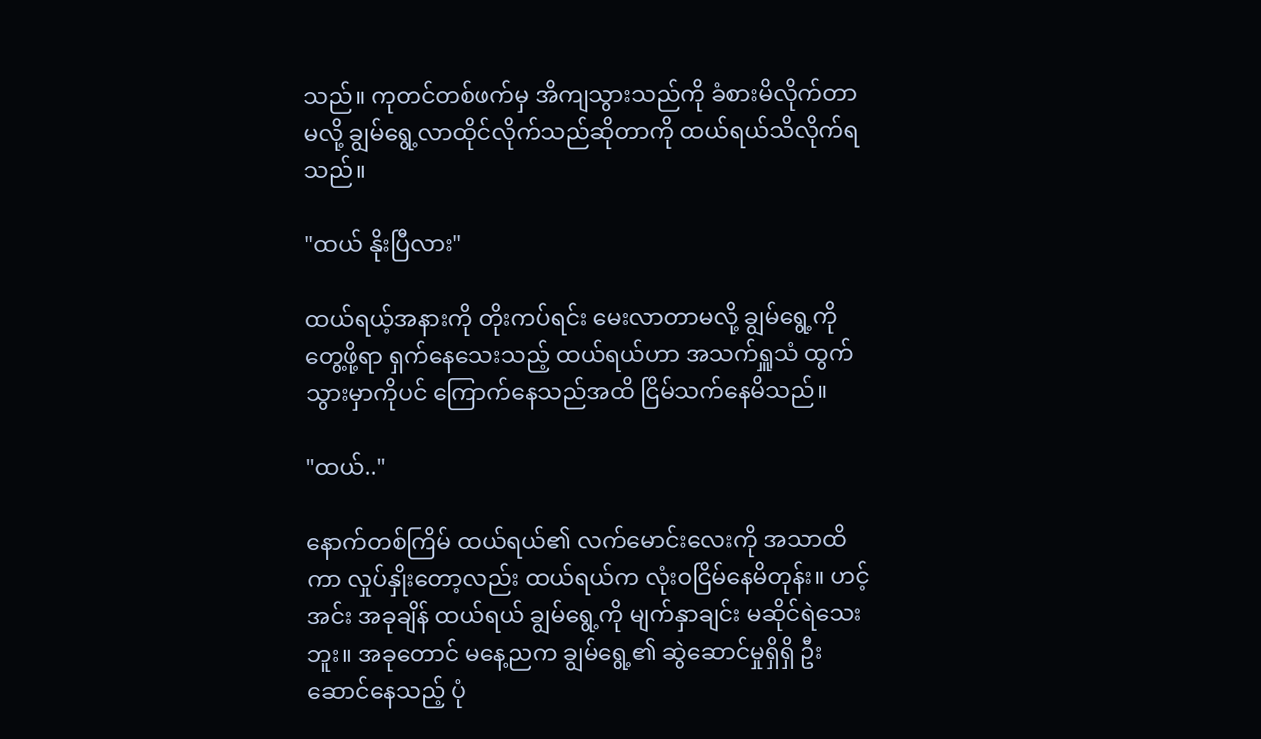သည်။ ကုတင်တစ်ဖက်မှ အိကျသွားသည်ကို ခံစားမိလိုက်တာမလို့ ချွမ်ရွေ့လာထိုင်လိုက်သည်ဆိုတာကို ထယ်ရယ်သိလိုက်ရသည်။

"ထယ် နိုးပြီလား"

ထယ်ရယ့်အနားကို တိုးကပ်ရင်း မေးလာတာမလို့ ချွမ်ရွေ့ကို တွေ့ဖို့ရာ ရှက်နေသေးသည့် ထယ်ရယ်ဟာ အသက်ရှူသံ ထွက်သွားမှာကိုပင် ကြောက်နေသည်အထိ ငြိမ်သက်နေမိသည်။

"ထယ်.."

နောက်တစ်ကြိမ် ထယ်ရယ်၏ လက်မောင်းလေးကို အသာထိကာ လှုပ်နှိုးတော့လည်း ထယ်ရယ်က လုံးဝငြိမ်နေမိတုန်း။ ဟင့်အင်း အခုချိန် ထယ်ရယ် ချွမ်ရွေ့ကို မျက်နှာချင်း မဆိုင်ရဲသေးဘူး။ အခုတောင် မနေ့ညက ချွမ်ရွေ့၏ ဆွဲဆောင်မှုရှိရှိ ဦးဆောင်နေသည့် ပုံ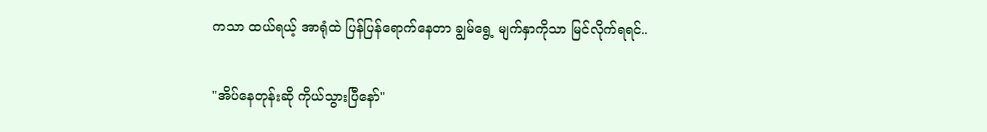ကသာ ထယ်ရယ့် အာရုံထဲ ပြန်ပြန်ရောက်နေတာ ချွမ်ရွေ့ မျက်နှာကိုသာ မြင်လိုက်ရရင်..

"အိပ်နေတုန်းဆို ကိုယ်သွားပြီနော်"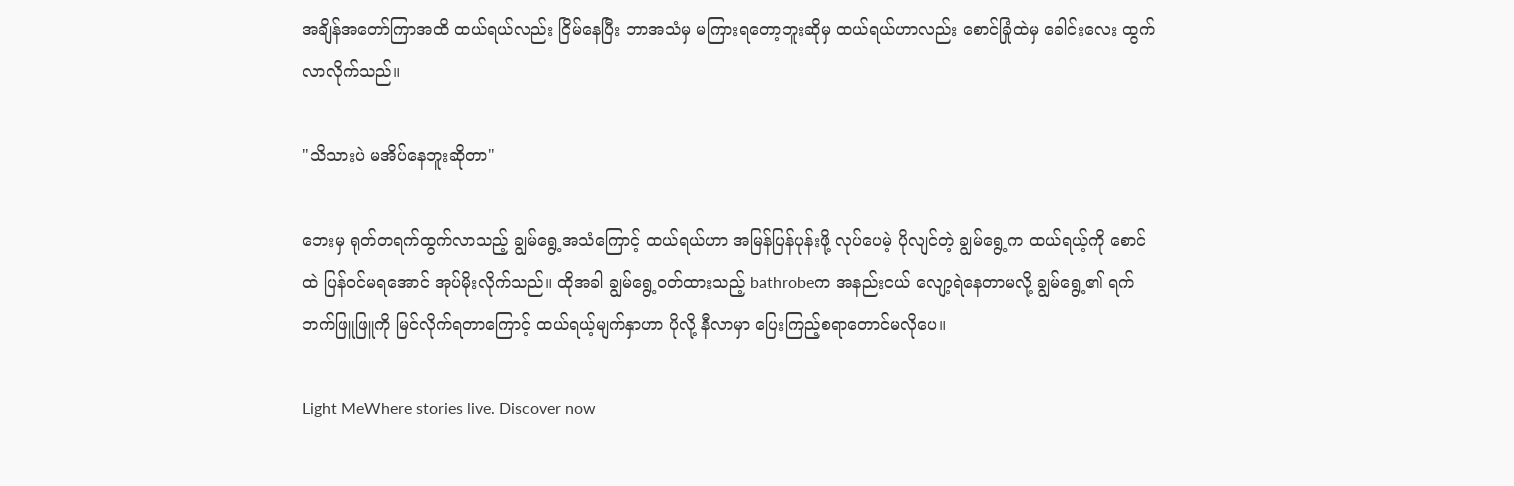အချိန်အတော်ကြာအထိ ထယ်ရယ်လည်း ငြိမ်နေပြီး ဘာအသံမှ မကြားရတော့ဘူးဆိုမှ ထယ်ရယ်ဟာလည်း စောင်ခြုံထဲမှ ခေါင်းလေး ထွက်လာလိုက်သည်။

"သိသားပဲ မအိပ်နေဘူးဆိုတာ"

ဘေးမှ ရုတ်တရက်ထွက်လာသည့် ချွမ်ရွေ့အသံကြောင့် ထယ်ရယ်ဟာ အမြန်ပြန်ပုန်းဖို့ လုပ်ပေမဲ့ ပိုလျင်တဲ့ ချွမ်ရွေ့က ထယ်ရယ့်ကို စောင်ထဲ ပြန်ဝင်မရအောင် အုပ်မိုးလိုက်သည်။ ထိုအခါ ချွမ်ရွေ့ဝတ်ထားသည့် bathrobeက အနည်းငယ် လျော့ရဲနေတာမလို့ ချွမ်ရွေ့၏ ရက်ဘက်ဖြူဖြူကို မြင်လိုက်ရတာကြောင့် ထယ်ရယ့်မျက်နှာဟာ ပိုလို့ နီလာမှာ ပြေးကြည့်စရာတောင်မလိုပေ။

Light MeWhere stories live. Discover now